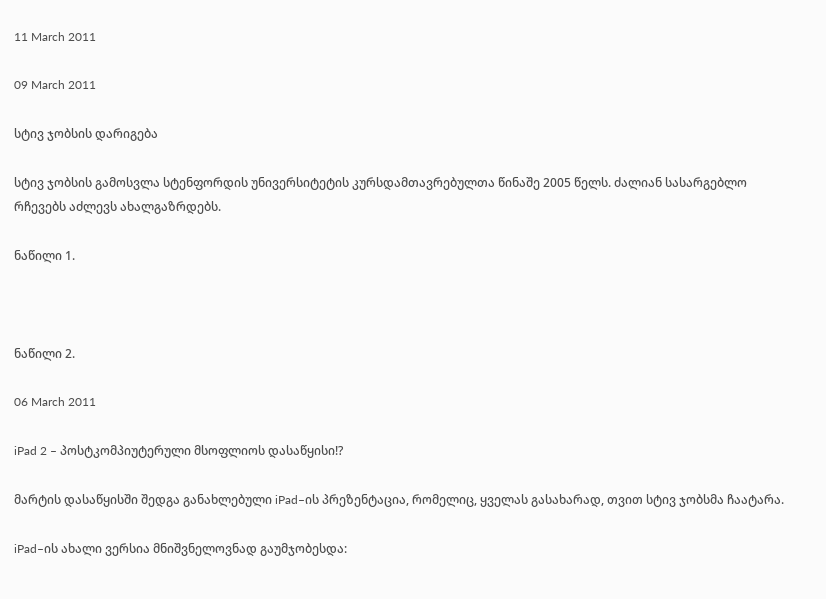11 March 2011

09 March 2011

სტივ ჯობსის დარიგება

სტივ ჯობსის გამოსვლა სტენფორდის უნივერსიტეტის კურსდამთავრებულთა წინაშე 2005 წელს. ძალიან სასარგებლო რჩევებს აძლევს ახალგაზრდებს.

ნაწილი 1.



ნაწილი 2.

06 March 2011

iPad 2 – პოსტკომპიუტერული მსოფლიოს დასაწყისი!?

მარტის დასაწყისში შედგა განახლებული iPad–ის პრეზენტაცია, რომელიც, ყველას გასახარად, თვით სტივ ჯობსმა ჩაატარა.

iPad–ის ახალი ვერსია მნიშვნელოვნად გაუმჯობესდა: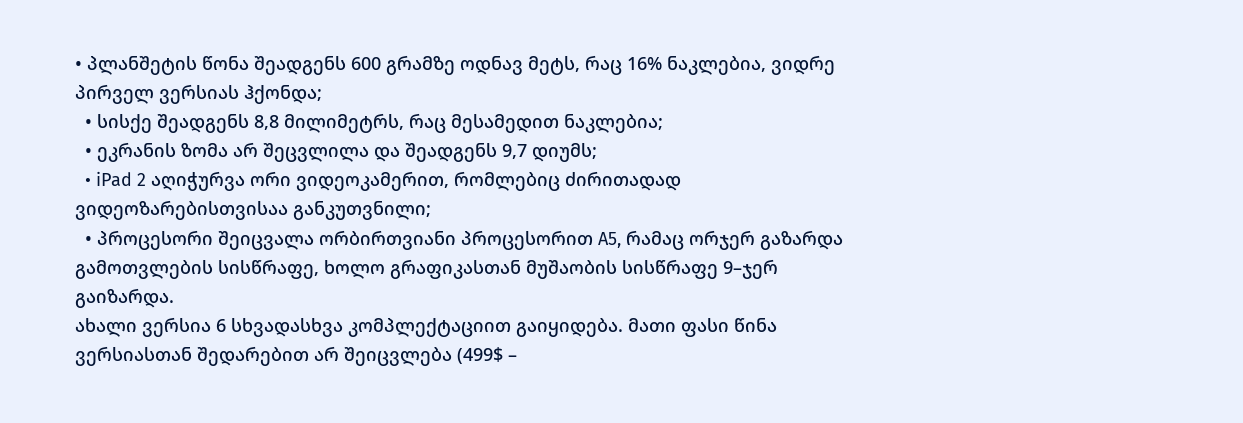• პლანშეტის წონა შეადგენს 600 გრამზე ოდნავ მეტს, რაც 16% ნაკლებია, ვიდრე პირველ ვერსიას ჰქონდა;
  • სისქე შეადგენს 8,8 მილიმეტრს, რაც მესამედით ნაკლებია;
  • ეკრანის ზომა არ შეცვლილა და შეადგენს 9,7 დიუმს;
  • iPad 2 აღიჭურვა ორი ვიდეოკამერით, რომლებიც ძირითადად ვიდეოზარებისთვისაა განკუთვნილი;
  • პროცესორი შეიცვალა ორბირთვიანი პროცესორით A5, რამაც ორჯერ გაზარდა გამოთვლების სისწრაფე, ხოლო გრაფიკასთან მუშაობის სისწრაფე 9–ჯერ გაიზარდა.
ახალი ვერსია 6 სხვადასხვა კომპლექტაციით გაიყიდება. მათი ფასი წინა ვერსიასთან შედარებით არ შეიცვლება (499$ –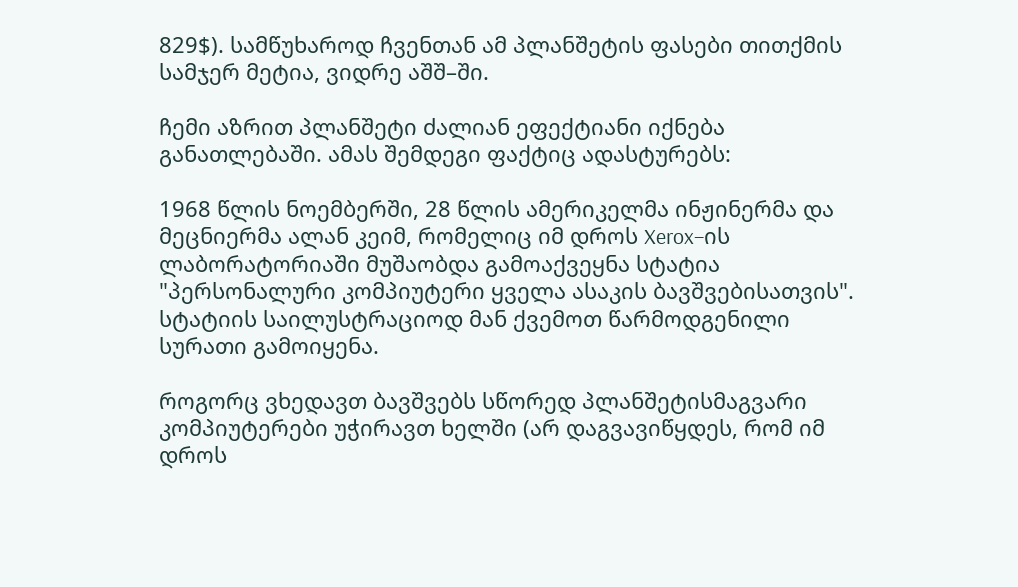829$). სამწუხაროდ ჩვენთან ამ პლანშეტის ფასები თითქმის სამჯერ მეტია, ვიდრე აშშ–ში.

ჩემი აზრით პლანშეტი ძალიან ეფექტიანი იქნება განათლებაში. ამას შემდეგი ფაქტიც ადასტურებს:

1968 წლის ნოემბერში, 28 წლის ამერიკელმა ინჟინერმა და მეცნიერმა ალან კეიმ, რომელიც იმ დროს Xerox–ის ლაბორატორიაში მუშაობდა გამოაქვეყნა სტატია "პერსონალური კომპიუტერი ყველა ასაკის ბავშვებისათვის". სტატიის საილუსტრაციოდ მან ქვემოთ წარმოდგენილი სურათი გამოიყენა.

როგორც ვხედავთ ბავშვებს სწორედ პლანშეტისმაგვარი კომპიუტერები უჭირავთ ხელში (არ დაგვავიწყდეს, რომ იმ დროს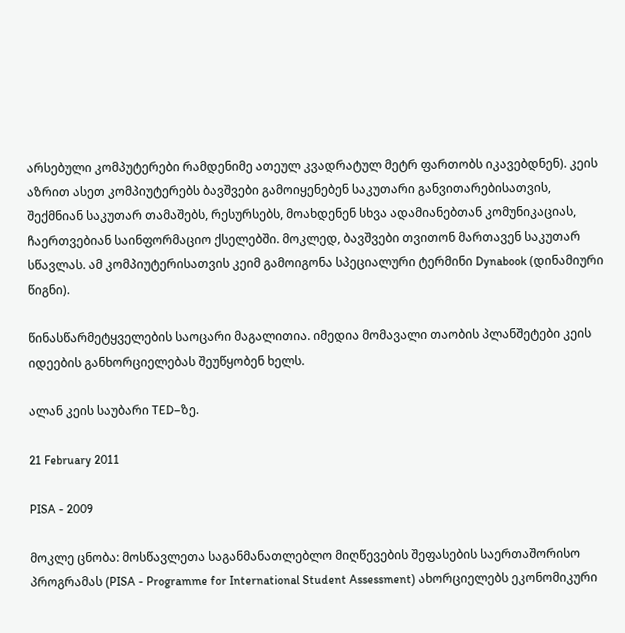არსებული კომპუტერები რამდენიმე ათეულ კვადრატულ მეტრ ფართობს იკავებდნენ). კეის აზრით ასეთ კომპიუტერებს ბავშვები გამოიყენებენ საკუთარი განვითარებისათვის, შექმნიან საკუთარ თამაშებს, რესურსებს, მოახდენენ სხვა ადამიანებთან კომუნიკაციას, ჩაერთვებიან საინფორმაციო ქსელებში. მოკლედ, ბავშვები თვითონ მართავენ საკუთარ სწავლას. ამ კომპიუტერისათვის კეიმ გამოიგონა სპეციალური ტერმინი Dynabook (დინამიური წიგნი).

წინასწარმეტყველების საოცარი მაგალითია. იმედია მომავალი თაობის პლანშეტები კეის იდეების განხორციელებას შეუწყობენ ხელს.

ალან კეის საუბარი TED–ზე.

21 February 2011

PISA - 2009

მოკლე ცნობა: მოსწავლეთა საგანმანათლებლო მიღწევების შეფასების საერთაშორისო პროგრამას (PISA - Programme for International Student Assessment) ახორციელებს ეკონომიკური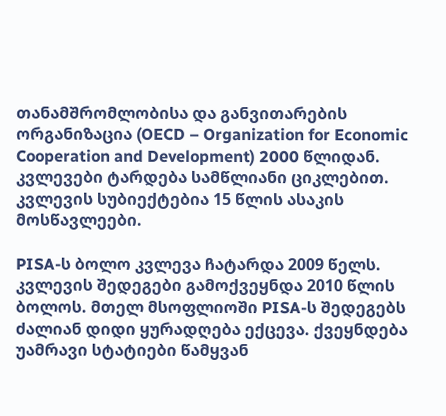თანამშრომლობისა და განვითარების ორგანიზაცია (OECD – Organization for Economic Cooperation and Development) 2000 წლიდან. კვლევები ტარდება სამწლიანი ციკლებით. კვლევის სუბიექტებია 15 წლის ასაკის მოსწავლეები.

PISA-ს ბოლო კვლევა ჩატარდა 2009 წელს. კვლევის შედეგები გამოქვეყნდა 2010 წლის ბოლოს. მთელ მსოფლიოში PISA-ს შედეგებს ძალიან დიდი ყურადღება ექცევა. ქვეყნდება უამრავი სტატიები წამყვან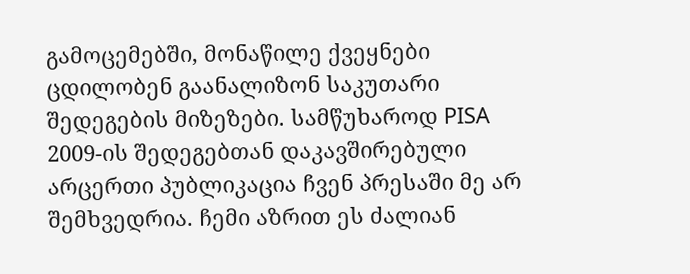გამოცემებში, მონაწილე ქვეყნები ცდილობენ გაანალიზონ საკუთარი შედეგების მიზეზები. სამწუხაროდ PISA 2009-ის შედეგებთან დაკავშირებული არცერთი პუბლიკაცია ჩვენ პრესაში მე არ შემხვედრია. ჩემი აზრით ეს ძალიან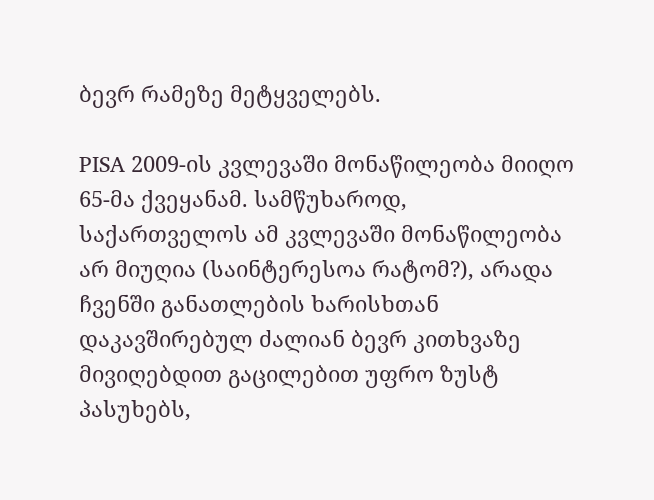ბევრ რამეზე მეტყველებს.

PISA 2009-ის კვლევაში მონაწილეობა მიიღო 65-მა ქვეყანამ. სამწუხაროდ, საქართველოს ამ კვლევაში მონაწილეობა არ მიუღია (საინტერესოა რატომ?), არადა ჩვენში განათლების ხარისხთან დაკავშირებულ ძალიან ბევრ კითხვაზე მივიღებდით გაცილებით უფრო ზუსტ პასუხებს,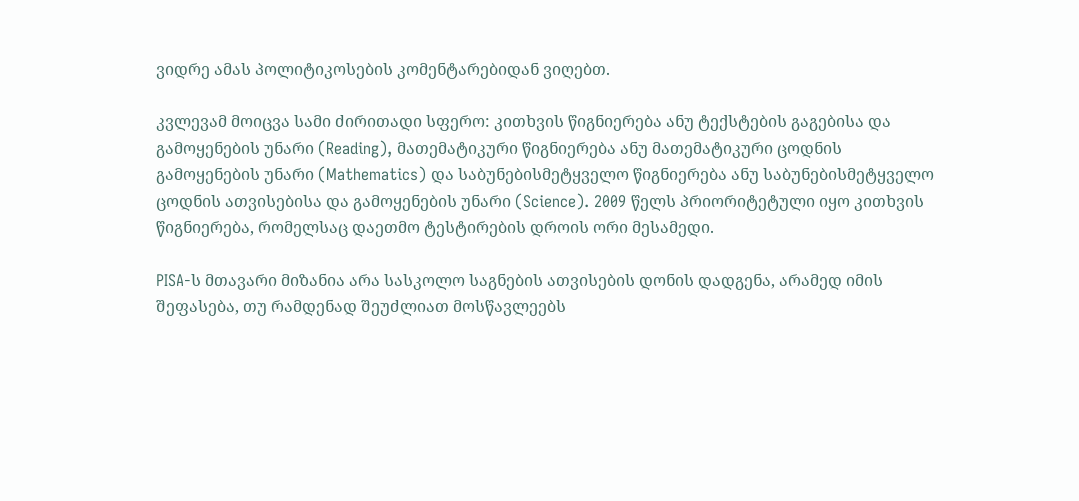ვიდრე ამას პოლიტიკოსების კომენტარებიდან ვიღებთ.

კვლევამ მოიცვა სამი ძირითადი სფერო: კითხვის წიგნიერება ანუ ტექსტების გაგებისა და გამოყენების უნარი (Reading), მათემატიკური წიგნიერება ანუ მათემატიკური ცოდნის გამოყენების უნარი (Mathematics) და საბუნებისმეტყველო წიგნიერება ანუ საბუნებისმეტყველო ცოდნის ათვისებისა და გამოყენების უნარი (Science). 2009 წელს პრიორიტეტული იყო კითხვის წიგნიერება, რომელსაც დაეთმო ტესტირების დროის ორი მესამედი.

PISA-ს მთავარი მიზანია არა სასკოლო საგნების ათვისების დონის დადგენა, არამედ იმის შეფასება, თუ რამდენად შეუძლიათ მოსწავლეებს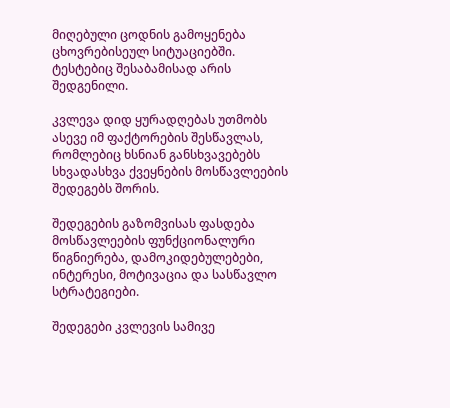მიღებული ცოდნის გამოყენება ცხოვრებისეულ სიტუაციებში. ტესტებიც შესაბამისად არის შედგენილი.

კვლევა დიდ ყურადღებას უთმობს ასევე იმ ფაქტორების შესწავლას, რომლებიც ხსნიან განსხვავებებს სხვადასხვა ქვეყნების მოსწავლეების შედეგებს შორის.

შედეგების გაზომვისას ფასდება მოსწავლეების ფუნქციონალური წიგნიერება, დამოკიდებულებები, ინტერესი, მოტივაცია და სასწავლო სტრატეგიები.

შედეგები კვლევის სამივე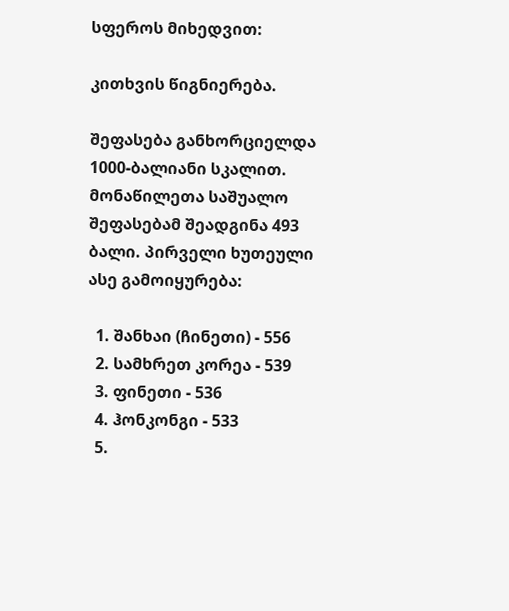სფეროს მიხედვით:

კითხვის წიგნიერება.

შეფასება განხორციელდა 1000-ბალიანი სკალით. მონაწილეთა საშუალო შეფასებამ შეადგინა 493 ბალი. პირველი ხუთეული ასე გამოიყურება:

  1. შანხაი (ჩინეთი) - 556
  2. სამხრეთ კორეა - 539
  3. ფინეთი - 536
  4. ჰონკონგი - 533
  5.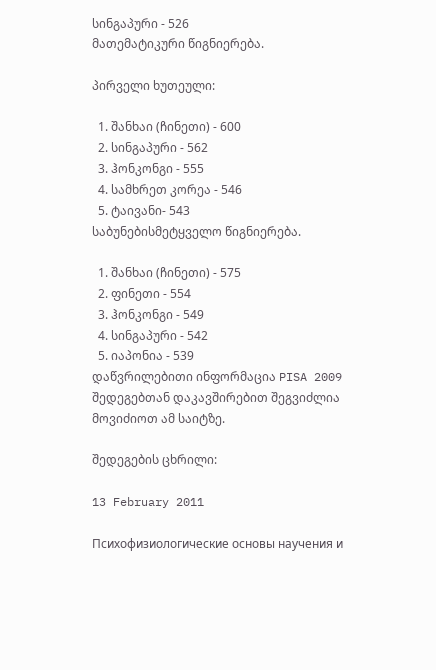სინგაპური - 526
მათემატიკური წიგნიერება.

პირველი ხუთეული:

  1. შანხაი (ჩინეთი) - 600
  2. სინგაპური - 562
  3. ჰონკონგი - 555
  4. სამხრეთ კორეა - 546
  5. ტაივანი- 543
საბუნებისმეტყველო წიგნიერება.

  1. შანხაი (ჩინეთი) - 575
  2. ფინეთი - 554
  3. ჰონკონგი - 549
  4. სინგაპური - 542
  5. იაპონია - 539
დაწვრილებითი ინფორმაცია PISA 2009 შედეგებთან დაკავშირებით შეგვიძლია მოვიძიოთ ამ საიტზე.

შედეგების ცხრილი:

13 February 2011

Психофизиологические основы научения и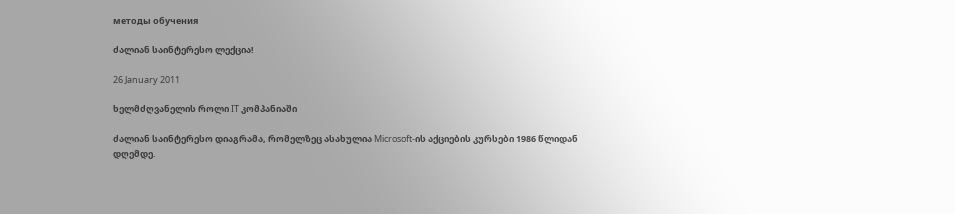методы обучения

ძალიან საინტერესო ლექცია!

26 January 2011

ხელმძღვანელის როლი IT კომპანიაში

ძალიან საინტერესო დიაგრამა, რომელზეც ასახულია Microsoft-ის აქციების კურსები 1986 წლიდან დღემდე.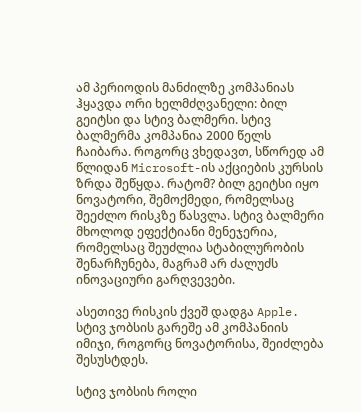ამ პერიოდის მანძილზე კომპანიას ჰყავდა ორი ხელმძღვანელი: ბილ გეიტსი და სტივ ბალმერი. სტივ ბალმერმა კომპანია 2000 წელს ჩაიბარა. როგორც ვხედავთ, სწორედ ამ წლიდან Microsoft-ის აქციების კურსის ზრდა შეწყდა. რატომ? ბილ გეიტსი იყო ნოვატორი, შემოქმედი, რომელსაც შეეძლო რისკზე წასვლა. სტივ ბალმერი მხოლოდ ეფექტიანი მენეჯერია, რომელსაც შეუძლია სტაბილურობის შენარჩუნება, მაგრამ არ ძალუძს ინოვაციური გარღვევები.

ასეთივე რისკის ქვეშ დადგა Apple. სტივ ჯობსის გარეშე ამ კომპანიის იმიჯი, როგორც ნოვატორისა, შეიძლება შესუსტდეს.

სტივ ჯობსის როლი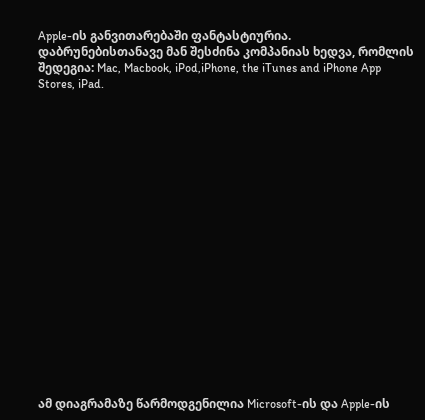Apple-ის განვითარებაში ფანტასტიურია. დაბრუნებისთანავე მან შესძინა კომპანიას ხედვა, რომლის შედეგია: Mac, Macbook, iPod,iPhone, the iTunes and iPhone App Stores, iPad.



















ამ დიაგრამაზე წარმოდგენილია Microsoft-ის და Apple-ის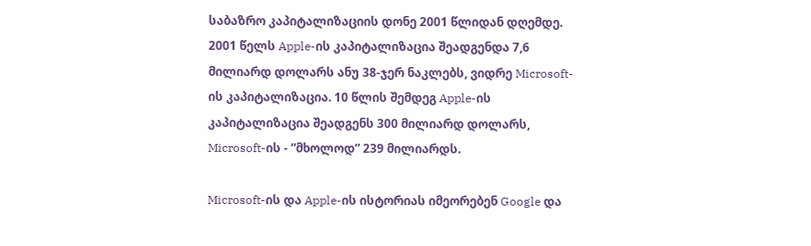საბაზრო კაპიტალიზაციის დონე 2001 წლიდან დღემდე. 2001 წელს Apple-ის კაპიტალიზაცია შეადგენდა 7,6 მილიარდ დოლარს ანუ 38-ჯერ ნაკლებს, ვიდრე Microsoft-ის კაპიტალიზაცია. 10 წლის შემდეგ Apple-ის კაპიტალიზაცია შეადგენს 300 მილიარდ დოლარს, Microsoft-ის - ”მხოლოდ” 239 მილიარდს.

Microsoft-ის და Apple-ის ისტორიას იმეორებენ Google და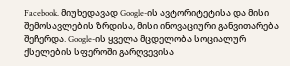Facebook. მიუხედავად Google-ის ავტორიტეტისა და მისი შემოსავლების ზრდისა, მისი ინოვაციური განვითარება შეჩერდა. Google-ის ყველა მცდელობა სოციალურ ქსელების სფეროში გარღვევისა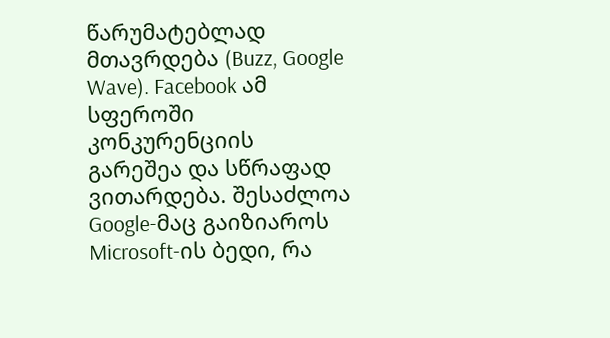წარუმატებლად მთავრდება (Buzz, Google Wave). Facebook ამ სფეროში კონკურენციის გარეშეა და სწრაფად ვითარდება. შესაძლოა Google-მაც გაიზიაროს Microsoft-ის ბედი, რა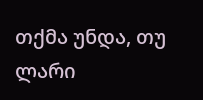თქმა უნდა, თუ ლარი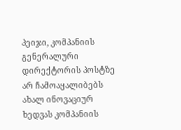პეიჯი, კომპანიის გენერალური დირექტორის პოსტზე არ ჩამოაყალიბებს ახალ ინოვაციურ ხედვას კომპანიის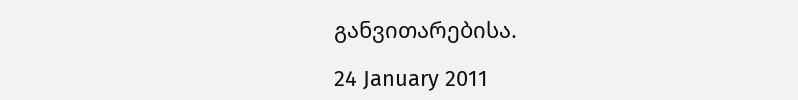განვითარებისა.

24 January 2011